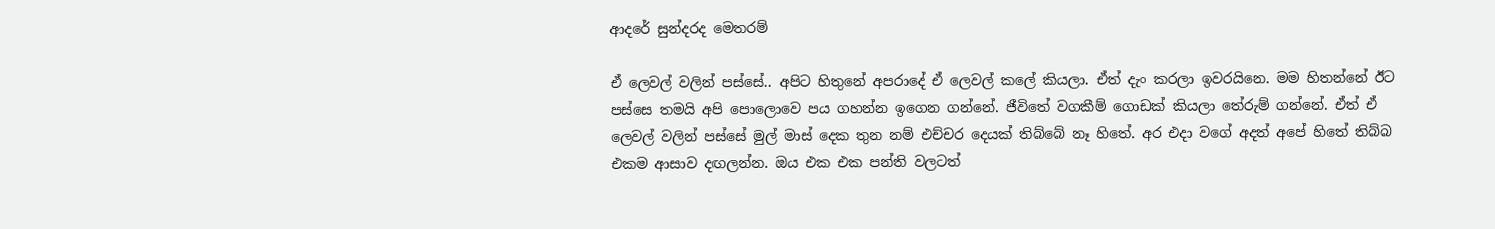ආදරේ සුන්දරද මෙතරම්

ඒ ලෙවල් වලින් පස්සේ.. අපිට හිතුනේ අපරාදේ ඒ ලෙවල් කලේ කියලා. ඒත් දැං කරලා ඉවරයිනෙ. මම හිතන්නේ ඊට පස්සෙ තමයි අපි පොලොවෙ පය ගහන්න ඉගෙන ගන්නේ. ජීවිතේ වගකීම් ගොඩක් කියලා තේරුම් ගන්නේ. ඒත් ඒ ලෙවල් වලින් පස්සේ මුල් මාස් දෙක තුන නම් එච්චර දෙයක් තිබ්බේ නෑ හිතේ. අර එදා වගේ අදත් අපේ හිතේ තිබ්බ එකම ආසාව දඟලන්න. ඔය එක එක පන්ති වලටත්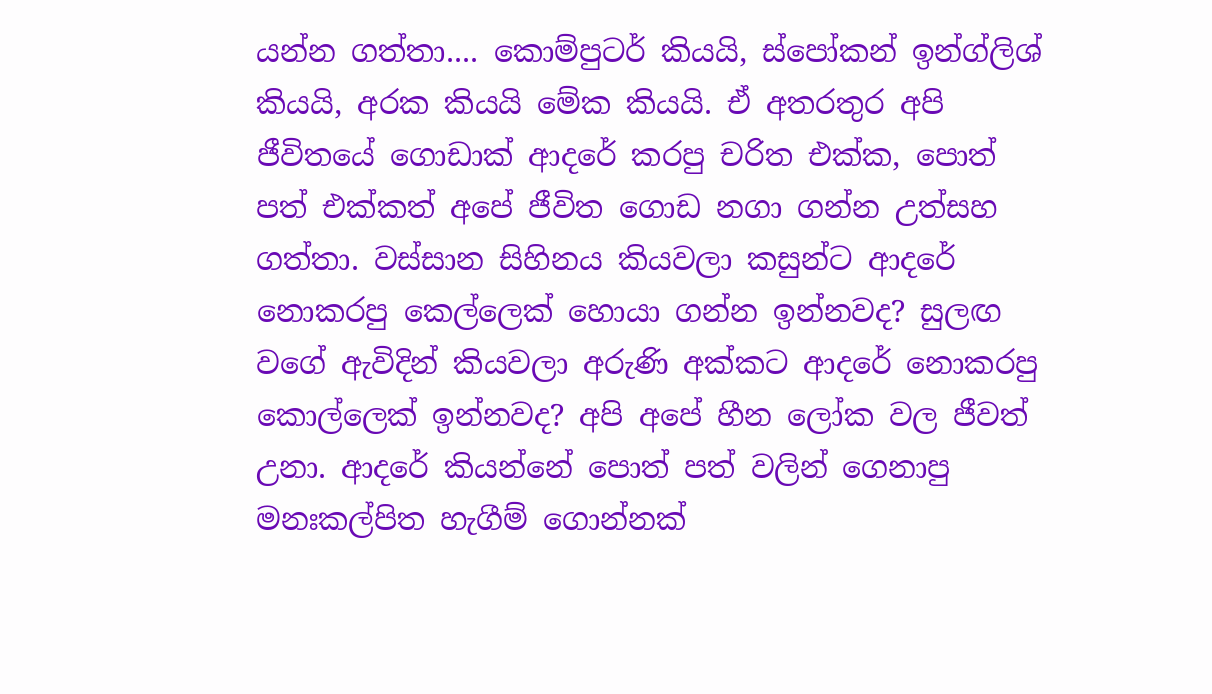යන්න ගත්තා.... කොම්පුටර් කියයි, ස්පෝකන් ඉන්ග්ලිශ් කියයි, අරක කියයි මේක කියයි. ඒ අතරතුර අපි ජීවිතයේ ගොඩාක් ආදරේ කරපු චරිත එක්ක, පොත් පත් එක්කත් අපේ ජීවිත ගොඩ නගා ගන්න උත්සහ ගත්තා. වස්සාන සිහිනය කියවලා කසුන්ට ආදරේ නොකරපු කෙල්ලෙක් හොයා ගන්න ඉන්නවද? සුලඟ වගේ ඇවිදින් කියවලා අරුණි අක්කට ආදරේ නොකරපු කොල්ලෙක් ඉන්නවද? අපි අපේ හීන ලෝක වල ජීවත් උනා. ආදරේ කියන්නේ පොත් පත් වලින් ගෙනාපු මනඃකල්පිත හැගීම් ගොන්නක්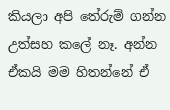කියලා අපි තේරුම් ගන්න උත්සහ කලේ නෑ. අන්න ඒකයි මම හිතන්නේ ඒ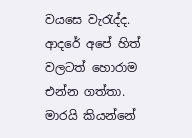වයසෙ වැරැද්ද. ආදරේ අපේ හිත් වලටත් හොරාම එන්න ගත්තා. මාරයි කියන්නේ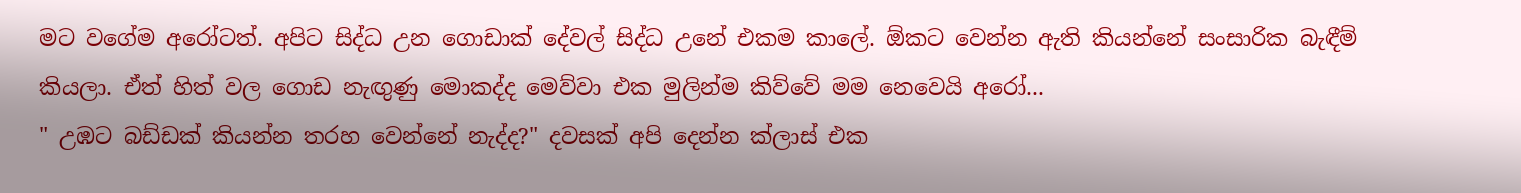මට වගේම අරෝටත්. අපිට සිද්ධ උන ගොඩාක් දේවල් සිද්ධ උනේ එකම කාලේ. ඕකට වෙන්න ඇති කියන්නේ සංසාරික බැඳීම් කියලා. ඒත් හිත් වල ගොඩ නැඟුණු මොකද්ද මෙව්වා එක මුලින්ම කිව්වේ මම නෙවෙයි අරෝ...
" උඹට බඩ්ඩක් කියන්න තරහ වෙන්නේ නැද්ද?" දවසක් අපි දෙන්න ක්ලාස් එක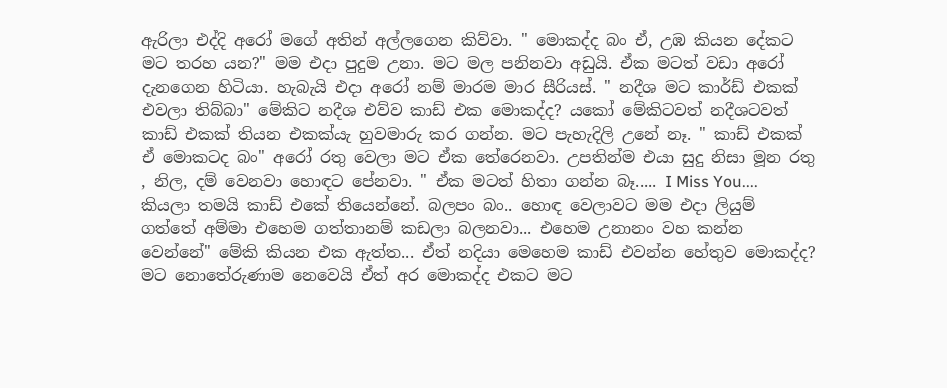ඇරිලා එද්දි අරෝ මගේ අතින් අල්ලගෙන කිව්වා. " මොකද්ද බං ඒ, උඹ කියන දේකට මට තරහ යන?" මම එදා පුදුම උනා. මට මල පනිනවා අඩුයි. ඒක මටත් වඩා අරෝ දැනගෙන හිටියා. හැබැයි එදා අරෝ නම් මාරම මාර සීරියස්. " නදීශ මට කාර්ඩ් එකක් එවලා තිබ්බා" මේකිට නදීශ එව්ව කාඩ් එක මොකද්ද? යකෝ මේකිටවත් නදීශටවත් කාඩ් එකක් තියන එකක්යැ හුවමාරු කර ගන්න. මට පැහැදිලි උනේ නෑ. " කාඩ් එකක් ඒ මොකටද බං" අරෝ රතු වෙලා මට ඒක තේරෙනවා. උපතින්ම එයා සුදු නිසා මූන රතු , නිල, දම් වෙනවා හොඳට පේනවා. " ඒක මටත් හිතා ගන්න බෑ..... I Miss You.... කියලා තමයි කාඩ් එකේ තියෙන්නේ. බලපං බං.. හොඳ වෙලාවට මම එදා ලියුම් ගත්තේ අම්මා එහෙම ගත්තානම් කඩලා බලනවා... එහෙම උනානං වහ කන්න වෙන්නේ" මේකි කියන එක ඇත්ත... ඒත් නදියා මෙහෙම කාඩ් එවන්න හේතුව මොකද්ද? මට නොතේරුණාම නෙවෙයි ඒත් අර මොකද්ද එකට මට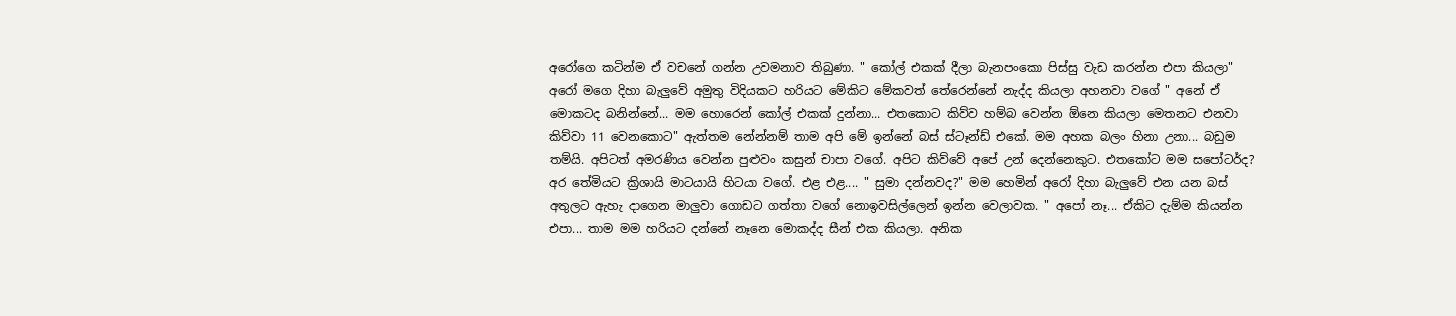අරෝගෙ කටින්ම ඒ වචනේ ගන්න උවමනාව තිබුණා. " කෝල් එකක් දීලා බැනපංකො පිස්සු වැඩ කරන්න එපා කියලා" අරෝ මගෙ දිහා බැලුවේ අමුතු විදියකට හරියට මේකිට මේකවත් තේරෙන්නේ නැද්ද කියලා අහනවා වගේ " අනේ ඒ මොකටද බනින්නේ... මම හොරෙන් කෝල් එකක් දුන්නා... එතකොට කිව්ව හම්බ වෙන්න ඕනෙ කියලා මෙතනට එනවා කිව්වා 11 වෙනකොට" ඇත්තම නේන්නම් තාම අපි මේ ඉන්නේ බස් ස්ටෑන්ඩ් එකේ. මම අහක බලං හිනා උනා... බඩුම තම්යි. අපිටත් අමරණිය වෙන්න පුළුවං කසුන් චාපා වගේ. අපිට කිව්වේ අපේ උන් දෙන්නෙකුට. එතකෝට මම සපෝටර්ද? අර තේමියට ක්‍රිශායි මාටයායි හිටයා වගේ. එළ එළ.... " සුමා දන්නවද?" මම හෙමින් අරෝ දිහා බැලුවේ එන යන බස් අතුලට ඇහැ දාගෙන මාලුවා ගොඩට ගත්තා වගේ නොඉවසිල්ලෙන් ඉන්න වෙලාවක. " අපෝ නෑ... ඒකිට දැම්ම කියන්න එපා... තාම මම හරියට දන්නේ නෑනෙ මොකද්ද සීන් එක කියලා. අනික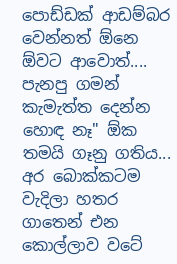පොඩ්ඩක් ආඩම්බර වෙන්නත් ඕනෙ ඕවට ආවොත්.... පැනපු ගමන් කැමැත්ත දෙන්න හොඳ නෑ" ඕක තමයි ගෑනු ගතිය... අර බොක්කටම වැදිලා හතර ගාතෙන් එන කොල්ලාව වටේ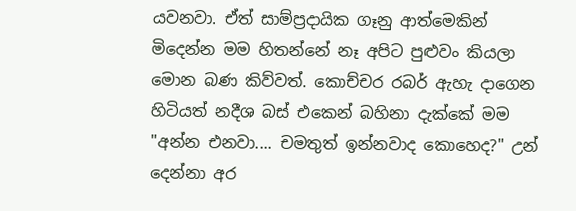යවනවා. ඒත් සාම්ප්‍රදායික ගෑනු ආත්මෙකින් මිදෙන්න මම හිතන්නේ නෑ අපිට පුළුවං කියලා මොන බණ කිව්වත්. කොච්චර රබර් ඇහැ දාගෙන හිටියත් නදීශ බස් එකෙන් බහිනා දැක්කේ මම "අන්න එනවා.... චමතුත් ඉන්නවාද කොහෙද?" උන් දෙන්නා අර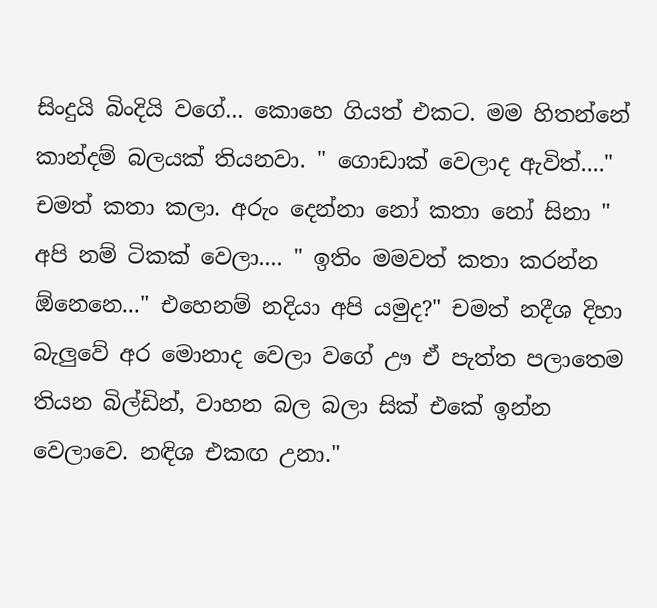සිංදුයි බිංදියි වගේ... කොහෙ ගියත් එකට. මම හිතන්නේ කාන්දම් බලයක් තියනවා. " ගොඩාක් වෙලාද ඇවිත්...." චමත් කතා කලා. අරුං දෙන්නා නෝ කතා නෝ සිනා " අපි නම් ටිකක් වෙලා.... " ඉතිං මමවත් කතා කරන්න ඕනෙනෙ..." එහෙනම් නදියා අපි යමුද?" චමත් නදීශ දිහා බැලුවේ අර මොනාද වෙලා වගේ ඌ ඒ පැත්ත පලාතෙම තියන බිල්ඩින්, වාහන බල බලා සික් එකේ ඉන්න වෙලාවෙ. නඳිශ එකඟ උනා."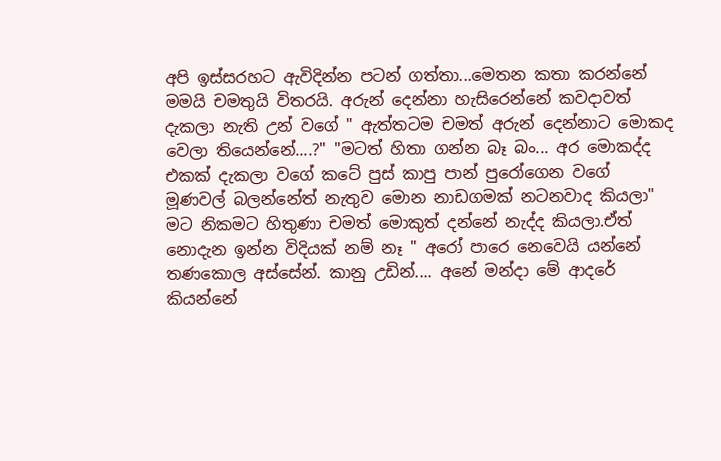අපි ඉස්සරහට ඇවිදින්න පටන් ගත්තා...මෙතන කතා කරන්නේ මමයි චමතුයි විතරයි. අරුන් දෙන්නා හැසිරෙන්නේ කවදාවත් දැකලා නැති උන් වගේ " ඇත්තටම චමත් අරුන් දෙන්නාට මොකද වෙලා තියෙන්නේ....?" "මටත් හිතා ගන්න බෑ බං... අර මොකද්ද එකක් දැකලා වගේ කටේ පුස් කාපු පාන් පුරෝගෙන වගේ මූණවල් බලන්නේත් නැතුව මොන නාඩගමක් නටනවාද කියලා" මට නිකමට හිතුණා චමත් මොකුත් දන්නේ නැද්ද කියලා.ඒත් නොදැන ඉන්න විදියක් නම් නෑ " අරෝ පාරෙ නෙවෙයි යන්නේ තණකොල අස්සේන්. කානු උඩින්.... අනේ මන්දා මේ ආදරේ කියන්නේ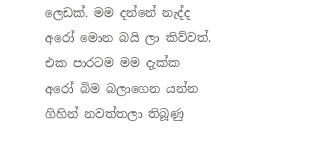ලෙඩක්. මම දන්නේ නැද්ද අරෝ මොන බයි ලා කිව්වත්. එක පාරටම මම දැක්ක අරෝ බිම බලාගෙන යන්න ගිහින් නවත්තලා තිබූණු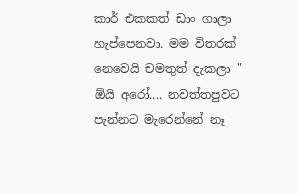කාර් එකකත් ඩාං ගාලා හැප්පෙනවා. මම විතරක් නෙවෙයි චමතුත් දැකලා " ඕයි අරෝ.... නවත්තපුවට පැන්නට මැරෙන්නේ නෑ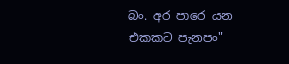බං. අර පාරෙ යන එකකට පැනපං"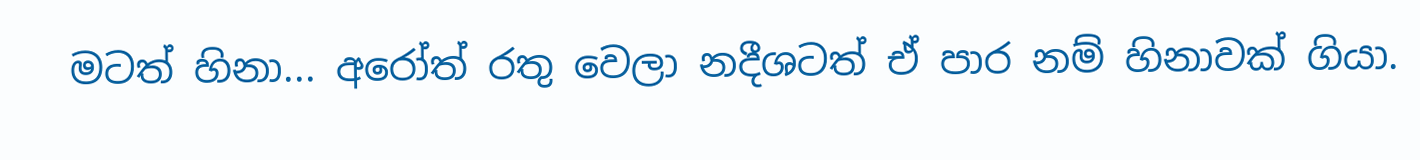මටත් හිනා... අරෝත් රතු වෙලා නදීශටත් ඒ පාර නම් හිනාවක් ගියා.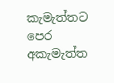කැමැත්තට පෙර අකැමැත්ත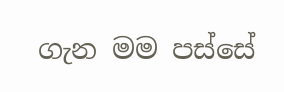ගැන මම පස්සේ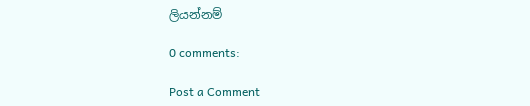ලියන්නම්

0 comments:

Post a Comment